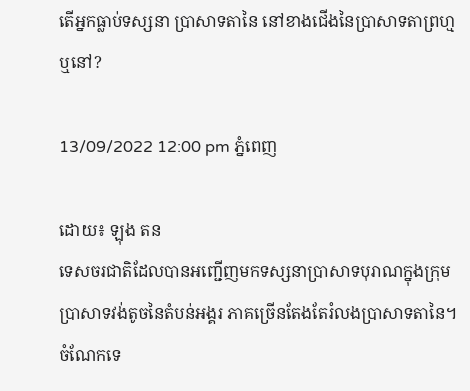តើអ្នកធ្លាប់ទស្សនា ប្រាសាទតានៃ នៅខាងជើងនៃប្រាសាទតាព្រហ្ម ឬនៅ?

13/09/2022 12:00 pm ភ្នំពេញ

ដោយ៖ ឡុង តន
ទេសចរជាតិដែលបានអញ្ជើញមកទស្សនាប្រាសាទបុរាណក្នុងក្រុមប្រាសាទវង់តូចនៃតំបន់អង្គរ ភាគច្រើនតែងតែរំលងប្រាសាទតានៃ។ ចំណែកទេ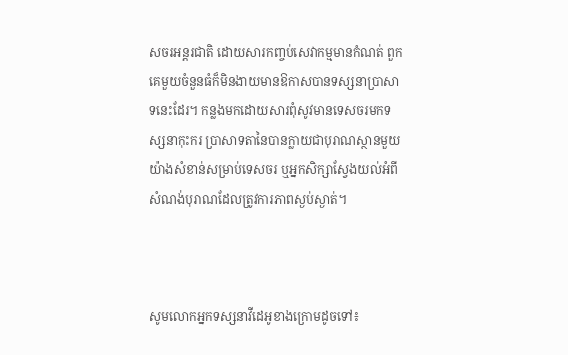សចរអន្តរជាតិ ដោយសារកញ្ចប់សេវាកម្មមានកំណត់ ពួកគេមួយចំនួនធំក៏មិនងាយមានឱកាសបានទស្សនាប្រាសាទនេះដែរ។ កន្លងមកដោយសារពុំសូវមានទេសចរមកទស្សនាកុះករ ប្រាសាទតានៃបានក្លាយជាបុរាណស្ថានមួយយ៉ាងសំខាន់សម្រាប់ទេសចរ ឬអ្នកសិក្សាស្វែងយល់អំពីសំណង់បុរាណដែលត្រូវការភាពស្ងប់ស្ងាត់។



សូមលោកអ្នកទស្សនាវីដេអូខាងក្រោមដូចទៅ៖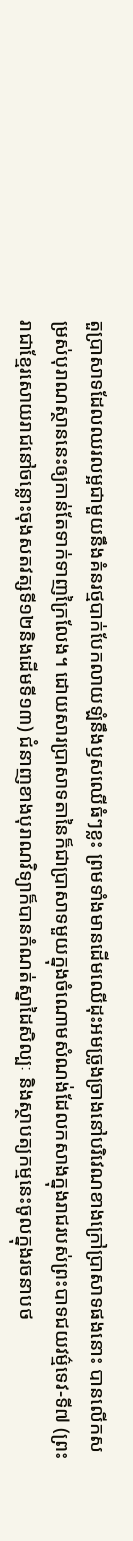តួប្រាសាទដែលឈរលម្អជាមួយនឹងគំនរថ្មបាក់បែកលាយឡំនឹងឫសឈើធំៗខ្លះ ព្រមទាំងមានដើមឈើដុះអមច្រូងច្រាងនៅបរិវេណខាងក្រៅប្រាសាទផងនោះ បានលើកសម្រស់បុរាណស្ថាននេះឲ្យកាន់តែទាក់ទាញក្រៃលែង។ ដោយសារប្រាសាទតានៃក៏ជាប្រាសាទមួយក្នុងចំណោមសំណង់ដែលកសាងក្នុងរាជរបស់ព្រះបាទជយវម៌្មទេវ-ទី៧ (ព្រះរាជាខ្មែរសោយរាជនៅចន្លោះចុងសតវត្សទី១២និងដើមទី១៣) ជំនាញខាងបុរាណវិទ្យាក៏បានកំណត់ស្នាដៃសិល្បៈ និងស្ថាបត្យកម្មនេះចូលក្នុងរចនាបថ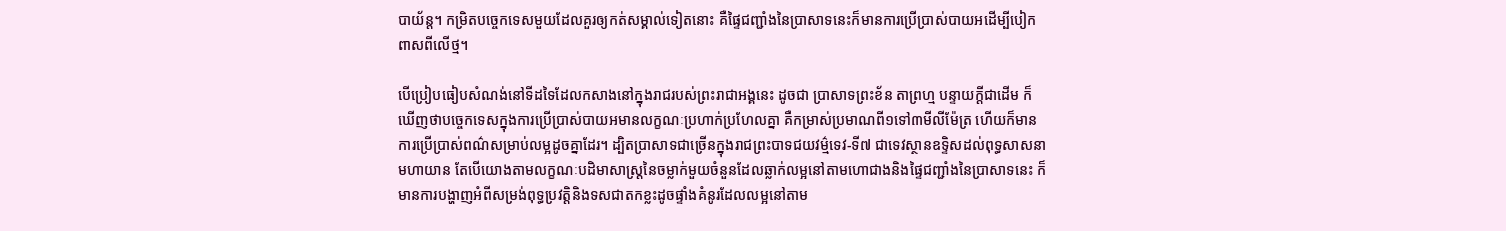បាយ័ន្ត។ កម្រិតបច្ចេកទេសមួយដែលគួរឲ្យកត់សម្គាល់ទៀតនោះ គឺផ្ទៃជញ្ជាំងនៃប្រាសាទនេះក៏មានការប្រើប្រាស់បាយអដើម្បីបៀកពាសពីលើថ្ម។

បើប្រៀបធៀបសំណង់នៅទីដទៃដែលកសាងនៅក្នុងរាជរបស់ព្រះរាជាអង្គនេះ ដូចជា ប្រាសាទព្រះខ័ន តាព្រហ្ម បន្ទាយក្ដីជាដើម ក៏ឃើញថាបច្ចេកទេសក្នុងការប្រើប្រាស់បាយអមានលក្ខណៈប្រហាក់ប្រហែលគ្នា គឺកម្រាស់ប្រមាណពី១ទៅ៣មីលីម៉ែត្រ ហើយក៏មានការប្រើប្រាស់ពណ៌សម្រាប់លម្អដូចគ្នាដែរ។ ដ្បិតប្រាសាទជាច្រើនក្នុងរាជព្រះបាទជយវម៌្មទេវ-ទី៧ ជាទេវស្ថានឧទ្ទិសដល់ពុទ្ធសាសនាមហាយាន តែបើយោងតាមលក្ខណៈបដិមាសាស្ត្រនៃចម្លាក់មួយចំនួនដែលឆ្លាក់លម្អនៅតាមហោជាងនិងផ្ទៃជញ្ជាំងនៃប្រាសាទនេះ ក៏មានការបង្ហាញអំពីសម្រង់ពុទ្ធប្រវត្តិនិងទសជាតកខ្លះដូចផ្ទាំងគំនូរដែលលម្អនៅតាម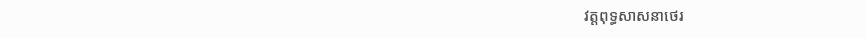វត្តពុទ្ធសាសនាថេរ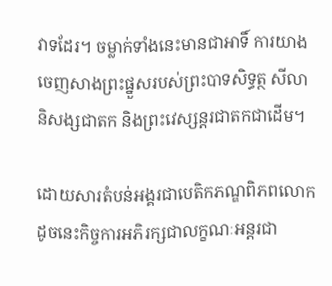វាទដែរ។ ចម្លាក់ទាំងនេះមានជាអាទិ៍ ការយាងចេញសាងព្រះផ្នួសរបស់ព្រះបាទសិទ្ធត្ថ សីលានិសង្សជាតក និងព្រះវេស្សន្តរជាតកជាដើម។

ដោយសារតំបន់អង្គរជាបេតិកភណ្ឌពិភពលោក ដូចនេះកិច្ចការអភិរក្សជាលក្ខណៈអន្តរជា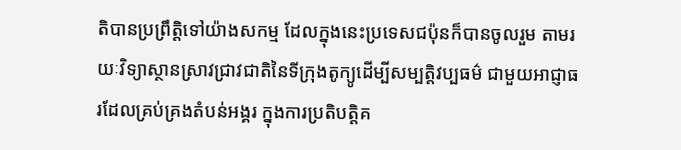តិបានប្រព្រឹត្តិទៅយ៉ាងសកម្ម ដែលក្នុងនេះប្រទេសជប៉ុនក៏បានចូលរួម តាមរយៈវិទ្យាស្ថានស្រាវជ្រាវជាតិនៃទីក្រុងតូក្យូដើម្បីសម្បត្តិវប្បធម៌ ជាមួយអាជ្ញាធរដែលគ្រប់គ្រងតំបន់អង្គរ ក្នុងការប្រតិបត្តិគ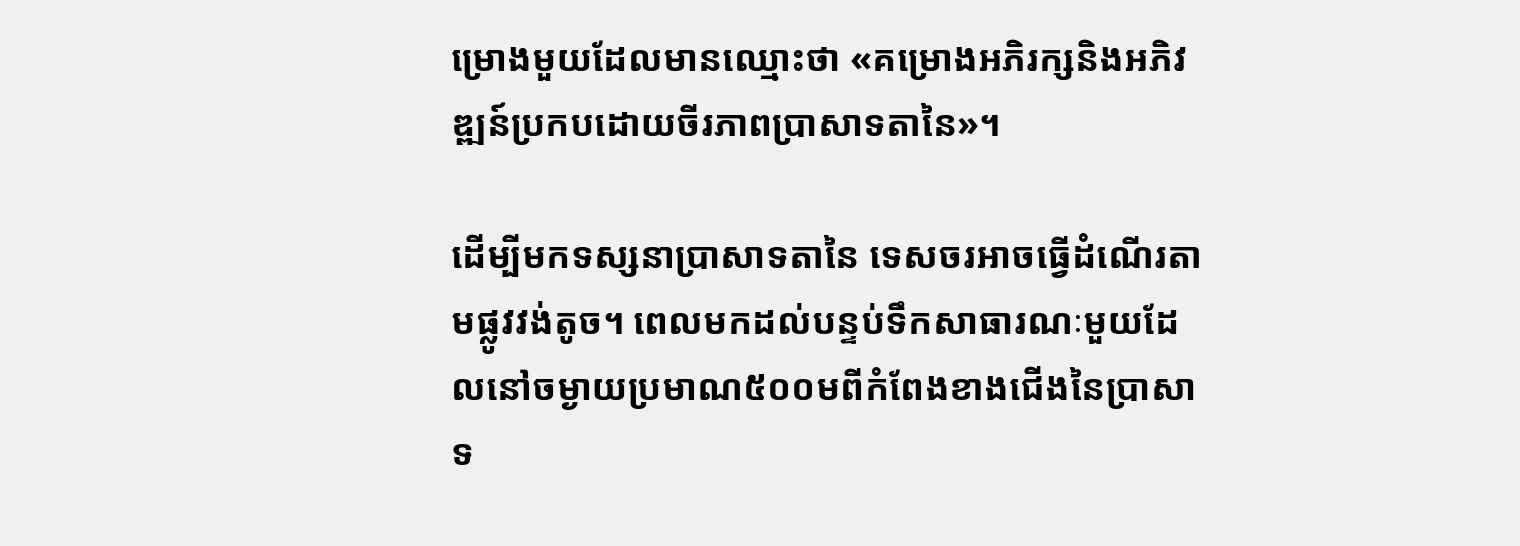ម្រោងមួយដែលមានឈ្មោះថា «គម្រោងអភិរក្សនិងអភិវឌ្ឍន៍ប្រកបដោយចីរភាពប្រាសាទតានៃ»។

ដើម្បីមកទស្សនាប្រាសាទតានៃ ទេសចរអាចធ្វើដំណើរតាមផ្លូវវង់តូច។ ពេលមកដល់បន្ទប់ទឹកសាធារណៈមួយដែលនៅចម្ងាយប្រមាណ៥០០មពីកំពែងខាងជើងនៃប្រាសាទ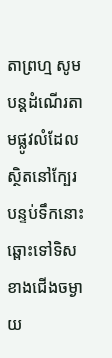តាព្រហ្ម សូមបន្តដំណើរតាមផ្លូវលំដែលស្ថិតនៅក្បែរបន្ទប់ទឹកនោះឆ្ពោះទៅទិសខាងជើងចម្ងាយ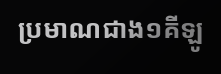ប្រមាណជាង១គីឡូ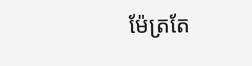ម៉ែត្រតែ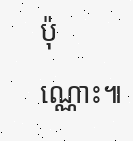ប៉ុណ្ណោះ៕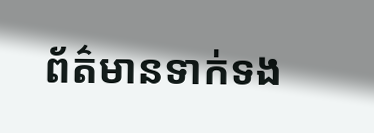ព័ត៌មានទាក់ទង